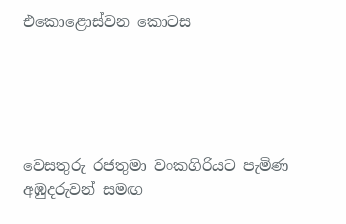එකොළොස්වන කොටස





වෙසතුරු රජතුමා වංකගිරියට පැමිණ අඹුදරුවන් සමඟ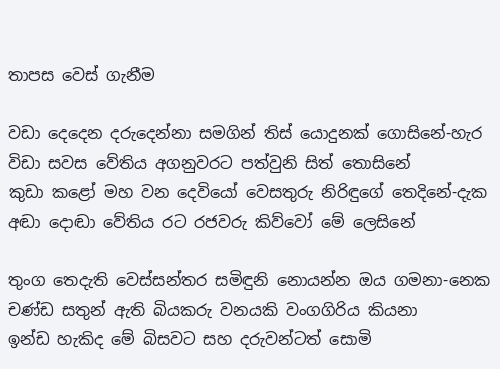තාපස වෙස්‌ ගැනීම

වඩා දෙදෙන දරුදෙන්නා සමගින් තිස්‌ යොදුනක්‌ ගොසිනේ-හැර
විඩා සවස වේතිය අගනුවරට පත්වුනි සිත් තොසිනේ
කුඩා කළෝ මහ වන දෙවියෝ වෙසතුරු නිරිඳුගේ තෙදිනේ-දැක
අඬා දොඬා වේතිය රට රජවරු කිව්වෝ මේ ලෙසිනේ

තුංග තෙදැති වෙස්‌සන්තර සමිඳුනි නොයන්න ඔය ගමනා-නෙක
චණ්‌ඩ සතුන් ඇති බියකරු වනයකි වංගගිරිය කියනා
ඉන්ඩ හැකිද මේ බිසවට සහ දරුවන්ටත් සොමි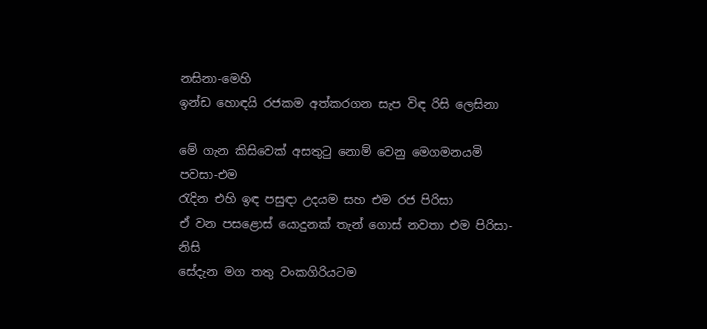නසිනා-මෙහි
ඉන්ඩ හොඳයි රජකම අත්කරගන සැප විඳ රිසි ලෙසිනා

මේ ගැන කිසිවෙක්‌ අසතුටු නොම් වෙනු මෙගමනයමි පවසා-එම
රැදින එහි ඉඳ පසුඳා උදයම සහ එම රජ පිරිසා
ඒ වන පසළොස්‌ යොදුනක්‌ තැන් ගොස්‌ නවතා එම පිරිසා-නිසි
සේදැන මග තතු වංකගිරියටම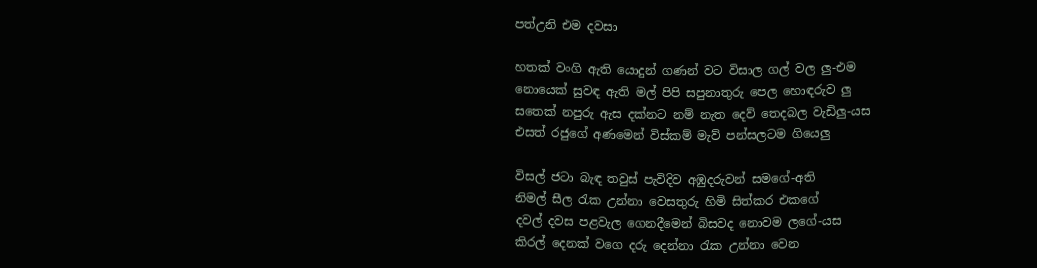පත්උනි එම දවසා

හතක්‌ වංගි ඇති යොදුන් ගණන් වට විසාල ගල් වල ලු-එම
නොයෙක්‌ සුවඳ ඇති මල් පිපි සපුනාතුරු පෙල හොඳරුව ලු
සතෙක්‌ නපුරු ඇස දක්‌නට නම් නැත දෙව් තෙදබල වැඩිලු-යස
එසත් රජුගේ අණමෙන් විස්‌කම් මැව් පන්සලටම ගියෙලු

විසල් ජටා බැඳ තවුස්‌ පැවිදිව අඹුදරුවන් සමගේ-අති
නිමල් සීල රැක උන්නා වෙසතුරු හිමි සිත්කර එකගේ
දවල් දවස පළවැල ගෙනදීමෙන් බිසවද නොවම ලගේ-යස
කිරල් දෙනක්‌ වගෙ දරු දෙන්නා රැක උන්නා වෙන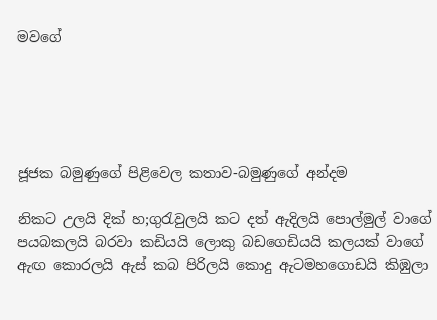මවගේ





ජූජක බමුණුගේ පිළිවෙල කතාව-බමුණුගේ අන්දම

නිකට උලයි දික්‌ හ;ගුරැවුලයි කට දත් ඇදිලයි පොල්මුල් වාගේ
පයබකලයි බරවා කඩියයි ලොකු බඩගෙඩියයි කලයක්‌ වාගේ
ඇඟ කොරලයි ඇස්‌ කබ පිරිලයි කොදු ඇටමහගොඩයි කිඹුලා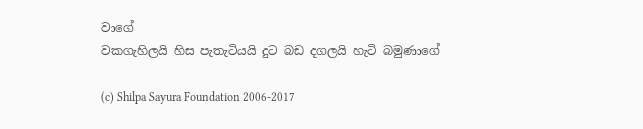වාගේ
වකගැහිලයි හිස පැතැටියයි දුට බඩ දගලයි හැටි බමුණාගේ

(c) Shilpa Sayura Foundation 2006-2017